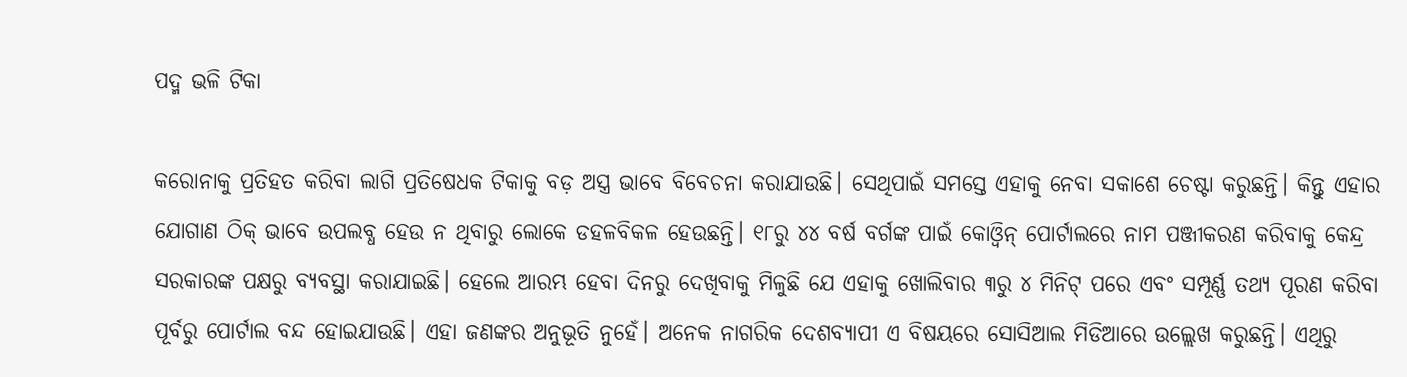ପଦ୍ମ ଭଳି ଟିକା

କରୋନାକୁ ପ୍ରତିହତ କରିବା ଲାଗି ପ୍ରତିଷେଧକ ଟିକାକୁ ବଡ଼ ଅସ୍ତ୍ର ଭାବେ ବିବେଚନା କରାଯାଉଛି। ସେଥିପାଇଁ ସମସ୍ତେ ଏହାକୁ ନେବା ସକାଶେ ଚେଷ୍ଟା କରୁଛନ୍ତି। କିନ୍ତୁ ଏହାର ଯୋଗାଣ ଠିକ୍‌ ଭାବେ ଉପଲବ୍ଧ ହେଉ ନ ଥିବାରୁ ଲୋକେ ଡହଳବିକଳ ହେଉଛନ୍ତି। ୧୮ରୁ ୪୪ ବର୍ଷ ବର୍ଗଙ୍କ ପାଇଁ କୋଓ୍ବିନ୍‌ ପୋର୍ଟାଲରେ ନାମ ପଞ୍ଜୀକରଣ କରିବାକୁ କେନ୍ଦ୍ର ସରକାରଙ୍କ ପକ୍ଷରୁ ବ୍ୟବସ୍ଥା କରାଯାଇଛି। ହେଲେ ଆରମ୍ଭ ହେବା ଦିନରୁ ଦେଖିବାକୁ ମିଳୁଛି ଯେ ଏହାକୁ ଖୋଲିବାର ୩ରୁ ୪ ମିନିଟ୍‌ ପରେ ଏବଂ ସମ୍ପୂର୍ଣ୍ଣ ତଥ୍ୟ ପୂରଣ କରିବା ପୂର୍ବରୁ ପୋର୍ଟାଲ ବନ୍ଦ ହୋଇଯାଉଛି। ଏହା ଜଣଙ୍କର ଅନୁଭୂତି ନୁହେଁ। ଅନେକ ନାଗରିକ ଦେଶବ୍ୟାପୀ ଏ ବିଷୟରେ ସୋସିଆଲ ମିଡିଆରେ ଉଲ୍ଲେଖ କରୁଛନ୍ତି। ଏଥିରୁ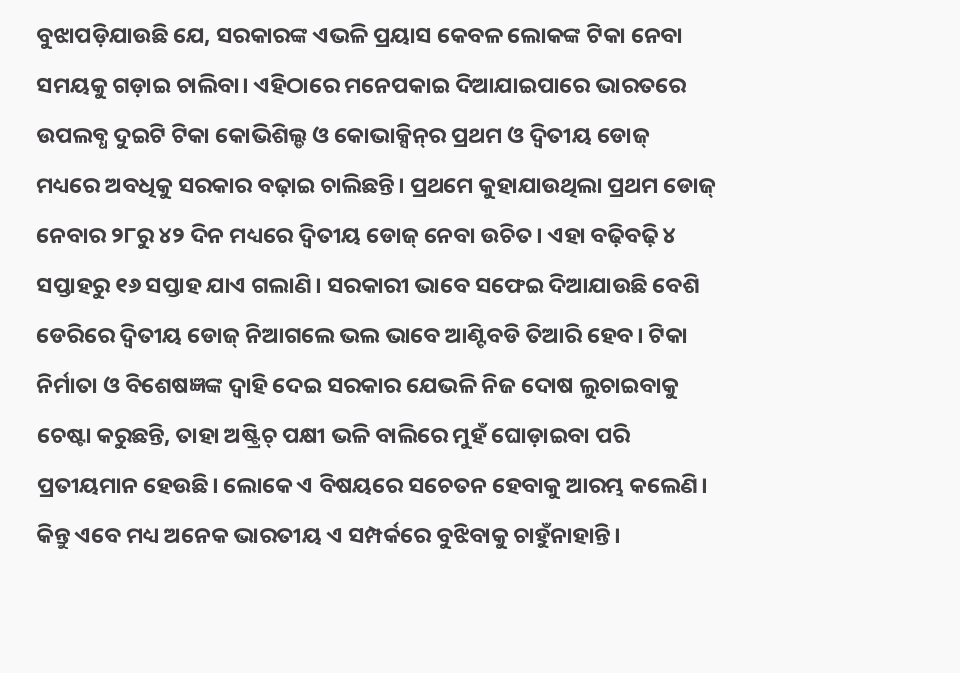ବୁଝାପଡ଼ିଯାଉଛି ଯେ, ସରକାରଙ୍କ ଏଭଳି ପ୍ରୟାସ କେବଳ ଲୋକଙ୍କ ଟିକା ନେବା ସମୟକୁ ଗଡ଼ାଇ ଚାଲିବା। ଏହିଠାରେ ମନେପକାଇ ଦିଆଯାଇପାରେ ଭାରତରେ ଉପଲବ୍ଧ ଦୁଇଟି ଟିକା କୋଭିଶିଲ୍ଡ ଓ କୋଭାକ୍ସିନ୍‌ର ପ୍ରଥମ ଓ ଦ୍ୱିତୀୟ ଡୋଜ୍‌ ମଧ୍ୟରେ ଅବଧିକୁ ସରକାର ବଢ଼ାଇ ଚାଲିଛନ୍ତି। ପ୍ରଥମେ କୁହାଯାଉଥିଲା ପ୍ରଥମ ଡୋଜ୍‌ ନେବାର ୨୮ରୁ ୪୨ ଦିନ ମଧ୍ୟରେ ଦ୍ୱିତୀୟ ଡୋଜ୍‌ ନେବା ଉଚିତ। ଏହା ବଢ଼ିବଢ଼ି ୪ ସପ୍ତାହରୁ ୧୬ ସପ୍ତାହ ଯାଏ ଗଲାଣି। ସରକାରୀ ଭାବେ ସଫେଇ ଦିଆଯାଉଛି ବେଶି ଡେରିରେ ଦ୍ୱିତୀୟ ଡୋଜ୍‌ ନିଆଗଲେ ଭଲ ଭାବେ ଆଣ୍ଟିବଡି ତିଆରି ହେବ। ଟିକା ନିର୍ମାତା ଓ ବିଶେଷଜ୍ଞଙ୍କ ଦ୍ୱାହି ଦେଇ ସରକାର ଯେଭଳି ନିଜ ଦୋଷ ଲୁଚାଇବାକୁ ଚେଷ୍ଟା କରୁଛନ୍ତି, ତାହା ଅଷ୍ଟ୍ରିଚ୍‌ ପକ୍ଷୀ ଭଳି ବାଲିରେ ମୁହଁ ଘୋଡ଼ାଇବା ପରି ପ୍ରତୀୟମାନ ହେଉଛି। ଲୋକେ ଏ ବିଷୟରେ ସଚେତନ ହେବାକୁ ଆରମ୍ଭ କଲେଣି। କିନ୍ତୁ ଏବେ ମଧ୍ୟ ଅନେକ ଭାରତୀୟ ଏ ସମ୍ପର୍କରେ ବୁଝିବାକୁ ଚାହୁଁନାହାନ୍ତି।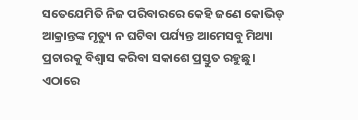ସତେଯେମିତି ନିଜ ପରିବାରରେ କେହି ଜଣେ କୋଭିଡ୍‌ ଆକ୍ରାନ୍ତଙ୍କ ମୃତ୍ୟୁ ନ ଘଟିବା ପର୍ଯ୍ୟନ୍ତ ଆମେସବୁ ମିଥ୍ୟା ପ୍ରଚାରକୁ ବିଶ୍ୱାସ କରିବା ସକାଶେ ପ୍ରସ୍ତୁତ ରହୁଛୁ। ଏଠାରେ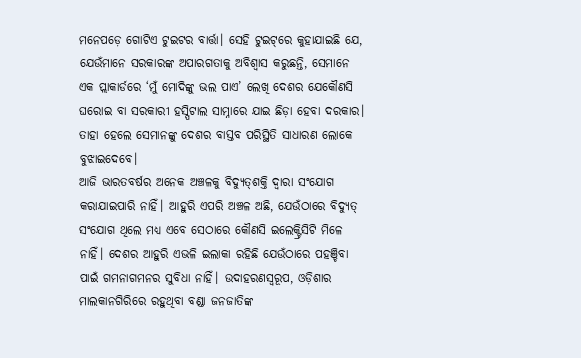ମନେପଡ଼େ ଗୋଟିଏ ଟୁଇଟର ବାର୍ତ୍ତା। ସେହି ଟୁଇଟ୍‌ରେ କୁହାଯାଇଛି ଯେ, ଯେଉଁମାନେ ସରକାରଙ୍କ ଅପାରଗତାକୁ ଅବିଶ୍ୱାସ କରୁଛନ୍ତି, ସେମାନେ ଏକ ପ୍ଲାକାର୍ଡରେ ‘ମୁଁ ମୋଦିଙ୍କୁ ଭଲ ପାଏ’ ଲେଖି ଦେଶର ଯେକୌଣସି ଘରୋଇ ବା ସରକାରୀ ହସ୍ପିଟାଲ ସାମ୍ନାରେ ଯାଇ ଛିଡ଼ା ହେବା ଦରକାର। ତାହା ହେଲେ ସେମାନଙ୍କୁ ଦେଶର ବାସ୍ତବ ପରିସ୍ଥିତି ସାଧାରଣ ଲୋକେ ବୁଝାଇଦେବେ।
ଆଜି ଭାରତବର୍ଷର ଅନେକ ଅଞ୍ଚଳକୁ ବିଦ୍ୟୁତ୍‌ଶକ୍ତି ଦ୍ୱାରା ସଂଯୋଗ କରାଯାଇପାରି ନାହିଁ। ଆହୁରି ଏପରି ଅଞ୍ଚଳ ଅଛି, ଯେଉଁଠାରେ ବିଦ୍ୟୁତ୍‌ ସଂଯୋଗ ଥିଲେ ମଧ୍ୟ ଏବେ ସେଠାରେ କୌଣସି ଇଲେକ୍ଟ୍ରିସିଟି ମିଳେ ନାହିଁ। ଦେଶର ଆହୁରି ଏଭଳି ଇଲାକା ରହିଛି ଯେଉଁଠାରେ ପହଞ୍ଚିବା ପାଇଁ ଗମନାଗମନର ସୁବିଧା ନାହିଁ। ଉଦାହରଣସ୍ବରୂପ, ଓଡ଼ିଶାର ମାଲକାନଗିରିରେ ରହୁଥିବା ବଣ୍ଡା ଜନଜାତିଙ୍କ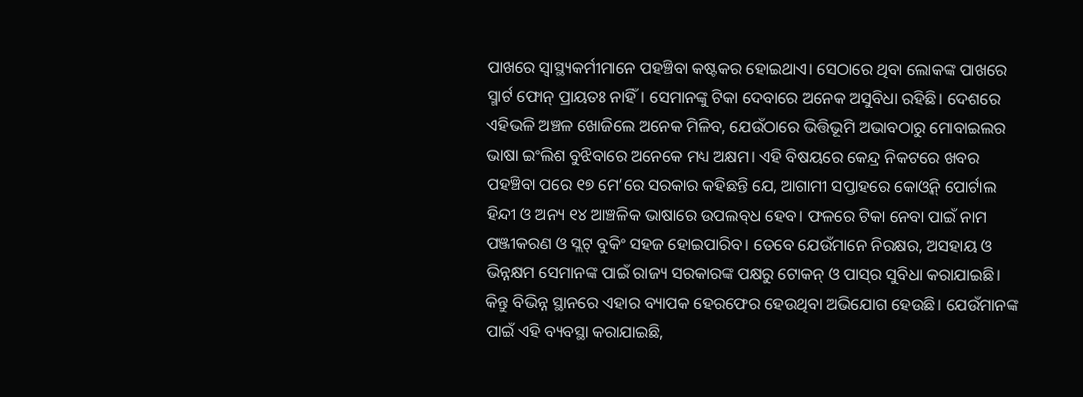ପାଖରେ ସ୍ବାସ୍ଥ୍ୟକର୍ମୀମାନେ ପହଞ୍ଚିବା କଷ୍ଟକର ହୋଇଥାଏ। ସେଠାରେ ଥିବା ଲୋକଙ୍କ ପାଖରେ ସ୍ମାର୍ଟ ଫୋନ୍‌ ପ୍ରାୟତଃ ନାହିଁ। ସେମାନଙ୍କୁ ଟିକା ଦେବାରେ ଅନେକ ଅସୁବିଧା ରହିଛି। ଦେଶରେ ଏହିଭଳି ଅଞ୍ଚଳ ଖୋଜିଲେ ଅନେକ ମିଳିବ, ଯେଉଁଠାରେ ଭିତ୍ତିଭୂମି ଅଭାବଠାରୁ ମୋବାଇଲର ଭାଷା ଇଂଲିଶ ବୁଝିବାରେ ଅନେକେ ମଧ୍ୟ ଅକ୍ଷମ। ଏହି ବିଷୟରେ କେନ୍ଦ୍ର ନିକଟରେ ଖବର ପହଞ୍ଚିବା ପରେ ୧୭ ମେ’ରେ ସରକାର କହିଛନ୍ତି ଯେ, ଆଗାମୀ ସପ୍ତାହରେ କୋଓ୍ବିନ୍‌ ପୋର୍ଟାଲ ହିନ୍ଦୀ ଓ ଅନ୍ୟ ୧୪ ଆଞ୍ଚଳିକ ଭାଷାରେ ଉପଲବ୍‌ଧ ହେବ। ଫଳରେ ଟିକା ନେବା ପାଇଁ ନାମ ପଞ୍ଜୀକରଣ ଓ ସ୍ଲଟ୍‌ ବୁକିଂ ସହଜ ହୋଇପାରିବ। ତେବେ ଯେଉଁମାନେ ନିରକ୍ଷର, ଅସହାୟ ଓ ଭିନ୍ନକ୍ଷମ ସେମାନଙ୍କ ପାଇଁ ରାଜ୍ୟ ସରକାରଙ୍କ ପକ୍ଷରୁ ଟୋକନ୍‌ ଓ ପାସ୍‌ର ସୁବିଧା କରାଯାଇଛି। କିନ୍ତୁ ବିଭିନ୍ନ ସ୍ଥାନରେ ଏହାର ବ୍ୟାପକ ହେରଫେର ହେଉଥିବା ଅଭିଯୋଗ ହେଉଛି। ଯେଉଁମାନଙ୍କ ପାଇଁ ଏହି ବ୍ୟବସ୍ଥା କରାଯାଇଛି,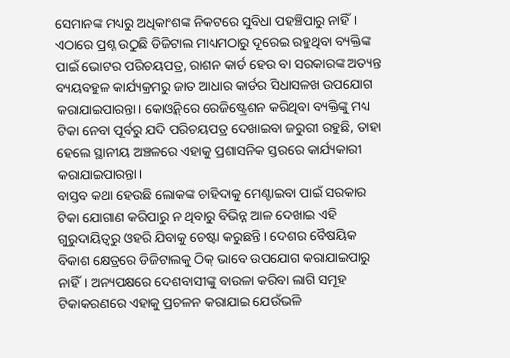ସେମାନଙ୍କ ମଧ୍ୟରୁ ଅଧିକାଂଶଙ୍କ ନିକଟରେ ସୁବିଧା ପହଞ୍ଚିପାରୁ ନାହିଁ। ଏଠାରେ ପ୍ରଶ୍ନ ଉଠୁଛି ଡିଜିଟାଲ ମାଧ୍ୟମଠାରୁ ଦୂରେଇ ରହୁଥିବା ବ୍ୟକ୍ତିଙ୍କ ପାଇଁ ଭୋଟର ପରିଚୟପତ୍ର, ରାଶନ କାର୍ଡ ହେଉ ବା ସରକାରଙ୍କ ଅତ୍ୟନ୍ତ ବ୍ୟୟବହୁଳ କାର୍ଯ୍ୟକ୍ରମରୁ ଜାତ ଆଧାର କାର୍ଡର ସିଧାସଳଖ ଉପଯୋଗ କରାଯାଇପାରନ୍ତା। କୋଓ୍ବିନ୍‌ରେ ରେଜିଷ୍ଟ୍ରେଶନ କରିଥିବା ବ୍ୟକ୍ତିଙ୍କୁ ମଧ୍ୟ ଟିକା ନେବା ପୂର୍ବରୁ ଯଦି ପରିଚୟପତ୍ର ଦେଖାଇବା ଜରୁରୀ ରହୁଛି, ତାହା ହେଲେ ସ୍ଥାନୀୟ ଅଞ୍ଚଳରେ ଏହାକୁ ପ୍ରଶାସନିକ ସ୍ତରରେ କାର୍ଯ୍ୟକାରୀ କରାଯାଇପାରନ୍ତା।
ବାସ୍ତବ କଥା ହେଉଛି ଲୋକଙ୍କ ଚାହିଦାକୁ ମେଣ୍ଟାଇବା ପାଇଁ ସରକାର ଟିକା ଯୋଗାଣ କରିପାରୁ ନ ଥିବାରୁ ବିଭିନ୍ନ ଆଳ ଦେଖାଇ ଏହି ଗୁରୁଦାୟିତ୍ୱରୁ ଓହରି ଯିବାକୁ ଚେଷ୍ଟା କରୁଛନ୍ତି। ଦେଶର ବୈଷୟିକ ବିକାଶ କ୍ଷେତ୍ରରେ ଡିଜିଟାଲକୁ ଠିକ୍‌ ଭାବେ ଉପଯୋଗ କରାଯାଇପାରୁ ନାହିଁ। ଅନ୍ୟପକ୍ଷରେ ଦେଶବାସୀଙ୍କୁ ବାଉଳା କରିବା ଲାଗି ସମୂହ ଟିକାକରଣରେ ଏହାକୁ ପ୍ରଚଳନ କରାଯାଇ ଯେଉଁଭଳି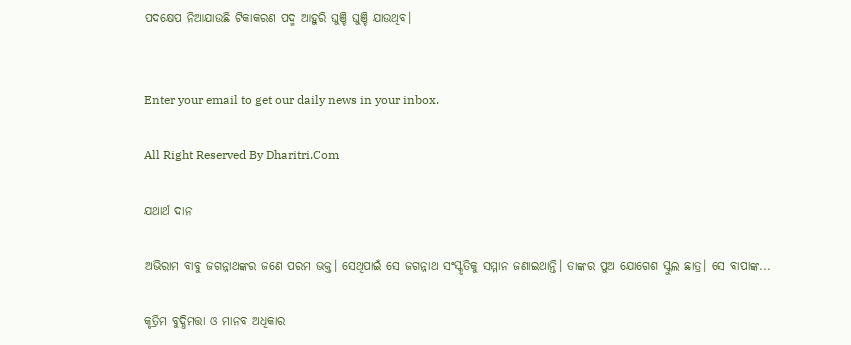ପଦକ୍ଷେପ ନିଆଯାଉଛି ଟିକାକରଣ ପଦ୍ମ ଆହୁରି ଘୁଞ୍ଚି ଘୁଞ୍ଚି ଯାଉଥିବ।


Enter your email to get our daily news in your inbox.

All Right Reserved By Dharitri.Com

ଯଥାର୍ଥ ଦାନ

ଅଭିରାମ ବାବୁ ଜଗନ୍ନାଥଙ୍କର ଜଣେ ପରମ ଭକ୍ତ। ସେଥିପାଇଁ ସେ ଜଗନ୍ନାଥ ସଂସ୍କୃତିକୁ ସମ୍ମାନ ଜଣାଇଥାନ୍ତି। ତାଙ୍କର ପୁଅ ଯୋଗେଶ ସ୍କୁଲ ଛାତ୍ର। ସେ ବାପାଙ୍କ...

କୃତ୍ରିମ ବୁଦ୍ଧିମତ୍ତା ଓ ମାନବ ଅଧିକାର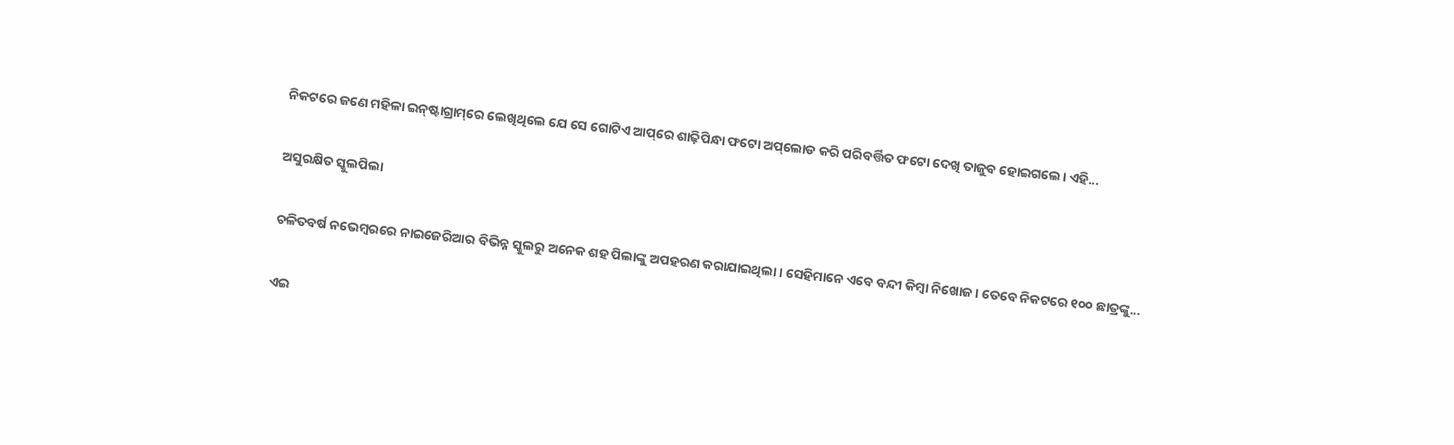ନିକଟରେ ଜଣେ ମହିଳା ଇନ୍‌ଷ୍ଟାଗ୍ରାମ୍‌ରେ ଲେଖିଥିଲେ ଯେ ସେ ଗୋଟିଏ ଆପ୍‌ରେ ଶାଢ଼ିପିନ୍ଧା ଫଟୋ ଅପ୍‌ଲୋଡ କରି ପରିବର୍ତ୍ତିତ ଫଟୋ ଦେଖି ତାଜୁବ ହୋଇଗଲେ। ଏହି...

ଅସୁରକ୍ଷିତ ସ୍କୁଲପିଲା

ଚଳିତବର୍ଷ ନଭେମ୍ବରରେ ନାଇଜେରିଆର ବିଭିନ୍ନ ସ୍କୁଲରୁ ଅନେକ ଶହ ପିଲାଙ୍କୁ ଅପହରଣ କରାଯାଇଥିଲା। ସେହିମାନେ ଏବେ ବନ୍ଦୀ କିମ୍ବା ନିଖୋଜ। ତେବେ ନିକଟରେ ୧୦୦ ଛାତ୍ରଙ୍କୁ...

ଏଇ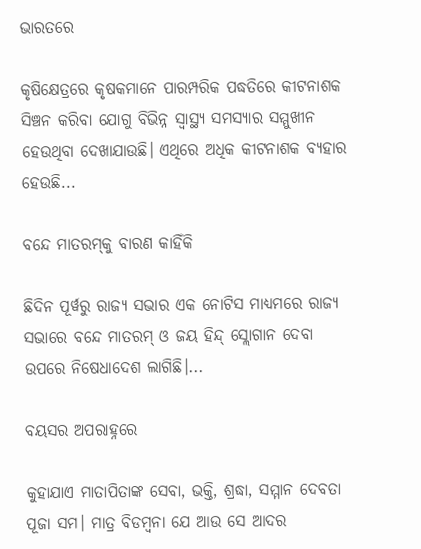ଭାରତରେ

କୃଷିକ୍ଷେତ୍ରରେ କୃଷକମାନେ ପାରମ୍ପରିକ ପଦ୍ଧତିରେ କୀଟନାଶକ ସିଞ୍ଚନ କରିବା ଯୋଗୁ ବିଭିନ୍ନ ସ୍ୱାସ୍ଥ୍ୟ ସମସ୍ୟାର ସମ୍ମୁଖୀନ ହେଉଥିବା ଦେଖାଯାଉଛି। ଏଥିରେ ଅଧିକ କୀଟନାଶକ ବ୍ୟହାର ହେଉଛି...

ବନ୍ଦେ ମାତରମ୍‌କୁ ବାରଣ କାହିଁକି

ଛିଦିନ ପୂର୍ୱରୁ ରାଜ୍ୟ ସଭାର ଏକ ନୋଟିସ ମାଧ୍ୟମରେ ରାଜ୍ୟ ସଭାରେ ବନ୍ଦେ ମାତରମ୍‌ ଓ ଜୟ ହିନ୍ଦ୍‌ ସ୍ଲୋଗାନ ଦେବା ଉପରେ ନିଷେଧାଦେଶ ଲାଗିଛି।...

ବୟସର ଅପରାହ୍ନରେ

କୁହାଯାଏ ମାତାପିତାଙ୍କ ସେବା, ଭକ୍ତି, ଶ୍ରଦ୍ଧା, ସମ୍ମାନ ଦେବତା ପୂଜା ସମ। ମାତ୍ର ବିଡମ୍ୱନା ଯେ ଆଉ ସେ ଆଦର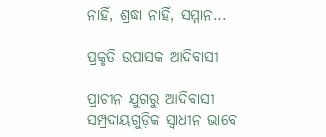ନାହିଁ, ଶ୍ରଦ୍ଧା ନାହିଁ, ସମ୍ମାନ...

ପ୍ରକୃତି ଉପାସକ ଆଦିବାସୀ

ପ୍ରାଚୀନ ଯୁଗରୁ ଆଦିବାସୀ ସମ୍ପ୍ରଦାୟଗୁଡ଼ିକ ସ୍ୱାଧୀନ ଭାବେ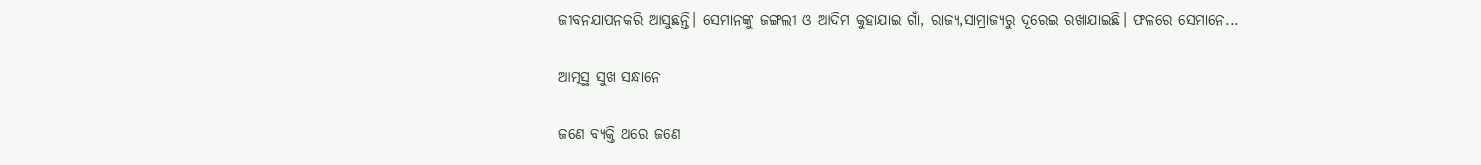ଜୀବନଯାପନକରି ଆସୁଛନ୍ତି। ସେମାନଙ୍କୁ ଜଙ୍ଗଲୀ ଓ ଆଦିମ କୁହାଯାଇ ଗାଁ, ରାଜ୍ୟ,ସାମ୍ରାଜ୍ୟରୁ ଦୂରେଇ ରଖାଯାଇଛି। ଫଳରେ ସେମାନେ...

ଆତ୍ମସ୍ଥ ସୁଖ ସନ୍ଧାନେ

ଜଣେ ବ୍ୟକ୍ତି ଥରେ ଜଣେ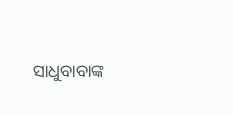ସାଧୁବାବାଙ୍କ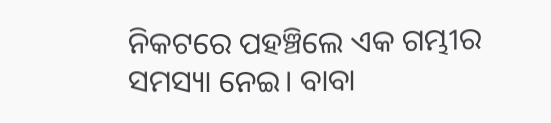ନିକଟରେ ପହଞ୍ଚିଲେ ଏକ ଗମ୍ଭୀର ସମସ୍ୟା ନେଇ। ବାବା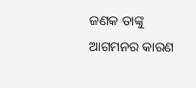ଜଣକ ତାଙ୍କୁ ଆଗମନର କାରଣ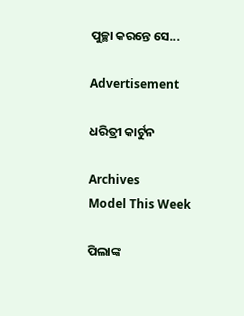ପୁଚ୍ଛା କରନ୍ତେ ସେ...

Advertisement

ଧରିତ୍ରୀ କାର୍ଟୁନ

Archives
Model This Week

ପିଲାଙ୍କ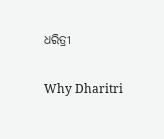ଧରିତ୍ରୀ

Why Dharitri